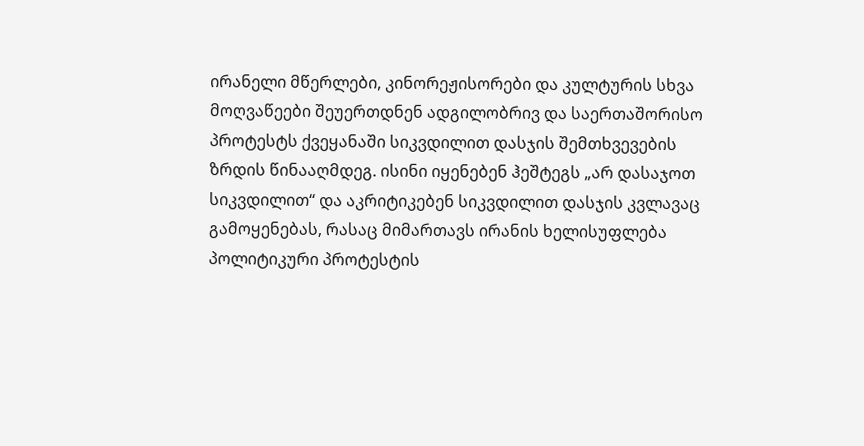ირანელი მწერლები, კინორეჟისორები და კულტურის სხვა მოღვაწეები შეუერთდნენ ადგილობრივ და საერთაშორისო პროტესტს ქვეყანაში სიკვდილით დასჯის შემთხვევების ზრდის წინააღმდეგ. ისინი იყენებენ ჰეშტეგს „არ დასაჯოთ სიკვდილით“ და აკრიტიკებენ სიკვდილით დასჯის კვლავაც გამოყენებას, რასაც მიმართავს ირანის ხელისუფლება პოლიტიკური პროტესტის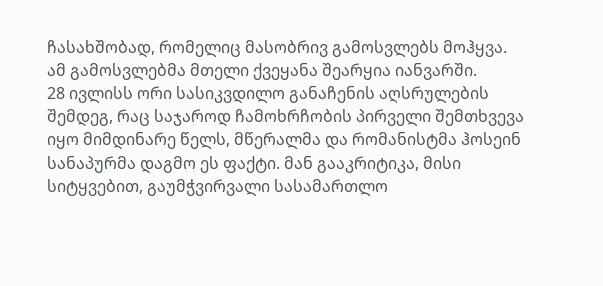ჩასახშობად, რომელიც მასობრივ გამოსვლებს მოჰყვა. ამ გამოსვლებმა მთელი ქვეყანა შეარყია იანვარში.
28 ივლისს ორი სასიკვდილო განაჩენის აღსრულების შემდეგ, რაც საჯაროდ ჩამოხრჩობის პირველი შემთხვევა იყო მიმდინარე წელს, მწერალმა და რომანისტმა ჰოსეინ სანაპურმა დაგმო ეს ფაქტი. მან გააკრიტიკა, მისი სიტყვებით, გაუმჭვირვალი სასამართლო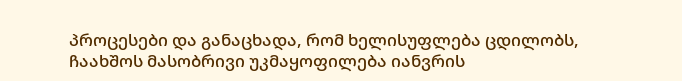პროცესები და განაცხადა, რომ ხელისუფლება ცდილობს, ჩაახშოს მასობრივი უკმაყოფილება იანვრის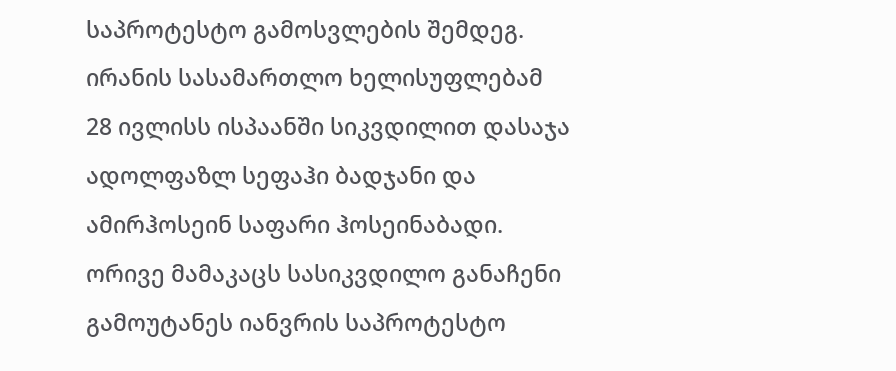საპროტესტო გამოსვლების შემდეგ.
ირანის სასამართლო ხელისუფლებამ 28 ივლისს ისპაანში სიკვდილით დასაჯა ადოლფაზლ სეფაჰი ბადჯანი და ამირჰოსეინ საფარი ჰოსეინაბადი. ორივე მამაკაცს სასიკვდილო განაჩენი გამოუტანეს იანვრის საპროტესტო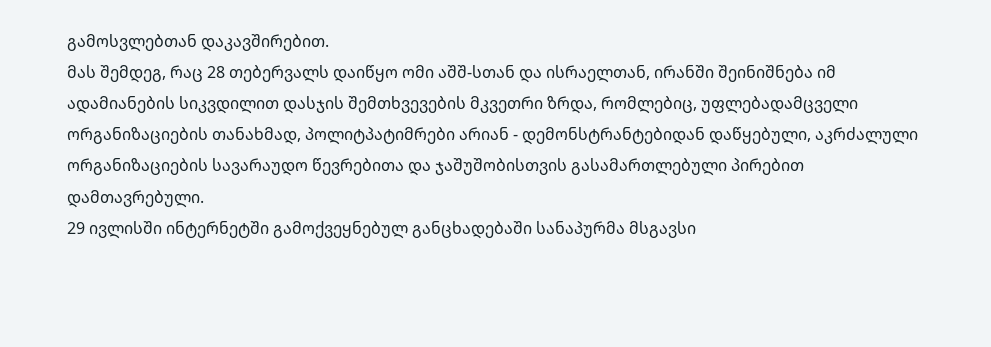გამოსვლებთან დაკავშირებით.
მას შემდეგ, რაც 28 თებერვალს დაიწყო ომი აშშ-სთან და ისრაელთან, ირანში შეინიშნება იმ ადამიანების სიკვდილით დასჯის შემთხვევების მკვეთრი ზრდა, რომლებიც, უფლებადამცველი ორგანიზაციების თანახმად, პოლიტპატიმრები არიან - დემონსტრანტებიდან დაწყებული, აკრძალული ორგანიზაციების სავარაუდო წევრებითა და ჯაშუშობისთვის გასამართლებული პირებით დამთავრებული.
29 ივლისში ინტერნეტში გამოქვეყნებულ განცხადებაში სანაპურმა მსგავსი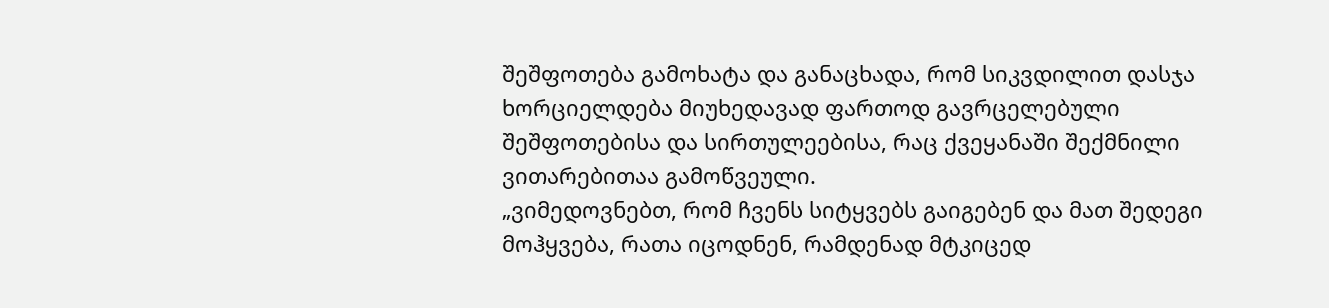შეშფოთება გამოხატა და განაცხადა, რომ სიკვდილით დასჯა ხორციელდება მიუხედავად ფართოდ გავრცელებული შეშფოთებისა და სირთულეებისა, რაც ქვეყანაში შექმნილი ვითარებითაა გამოწვეული.
„ვიმედოვნებთ, რომ ჩვენს სიტყვებს გაიგებენ და მათ შედეგი მოჰყვება, რათა იცოდნენ, რამდენად მტკიცედ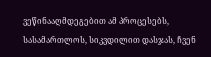ვეწინააღმდეგებით ამ პროცესებს, სასამართლოს, სიკვდილით დასჯას, ჩვენ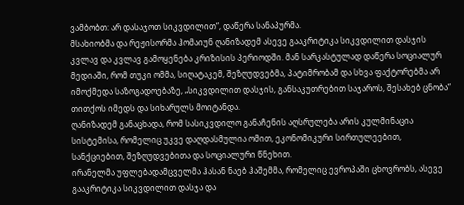ვამბობთ: არ დასაჯოთ სიკვდილით“, დაწერა სანაპურმა.
მსახიობმა და რეჟისორმა ჰომაიუნ ღანიზადემ ასევე გააკრიტიკა სიკვდილით დასჯის კვლავ და კვლავ გამოყენება კრიზისის პერიოდში. მან სარკასტულად დაწერა სოციალურ მედიაში, რომ თუკი ომმა, სიღატაკემ, შეზღუდვებმა, პატიმრობამ და სხვა ფაქტორებმა არ იმოქმედა საზოგადოებაზე, „სიკვდილით დასჯის, განსაკუთრებით საჯაროს, შესახებ ცნობა“ თითქოს იმედს და სიხარულს მოიტანდა.
ღანიზადემ განაცხადა, რომ სასიკვდილო განაჩენის აღსრულება არის კულმინაცია სისტემისა, რომელიც უკვე დაღდასმულია ომით, ეკონომიკური სირთულეებით, სანქციებით, შეზღუდვებითა და სოციალური წნეხით.
ირანელმა უფლებადამცველმა ჰასან ნაებ ჰაშემმა, რომელიც ევროპაში ცხოვრობს, ასევე გააკრიტიკა სიკვდილით დასჯა და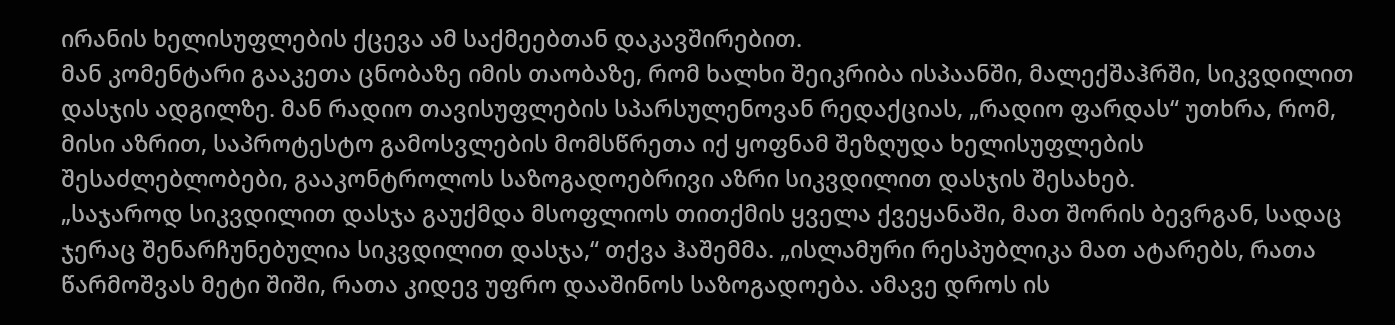ირანის ხელისუფლების ქცევა ამ საქმეებთან დაკავშირებით.
მან კომენტარი გააკეთა ცნობაზე იმის თაობაზე, რომ ხალხი შეიკრიბა ისპაანში, მალექშაჰრში, სიკვდილით დასჯის ადგილზე. მან რადიო თავისუფლების სპარსულენოვან რედაქციას, „რადიო ფარდას“ უთხრა, რომ, მისი აზრით, საპროტესტო გამოსვლების მომსწრეთა იქ ყოფნამ შეზღუდა ხელისუფლების შესაძლებლობები, გააკონტროლოს საზოგადოებრივი აზრი სიკვდილით დასჯის შესახებ.
„საჯაროდ სიკვდილით დასჯა გაუქმდა მსოფლიოს თითქმის ყველა ქვეყანაში, მათ შორის ბევრგან, სადაც ჯერაც შენარჩუნებულია სიკვდილით დასჯა,“ თქვა ჰაშემმა. „ისლამური რესპუბლიკა მათ ატარებს, რათა წარმოშვას მეტი შიში, რათა კიდევ უფრო დააშინოს საზოგადოება. ამავე დროს ის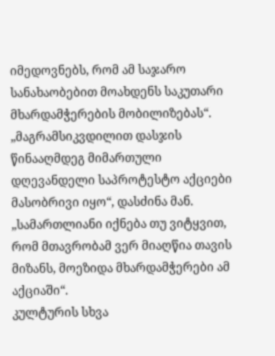იმედოვნებს, რომ ამ საჯარო სანახაობებით მოახდენს საკუთარი მხარდამჭერების მობილიზებას“.
„მაგრამსიკვდილით დასჯის წინააღმდეგ მიმართული დღევანდელი საპროტესტო აქციები მასობრივი იყო“, დასძინა მან. „სამართლიანი იქნება თუ ვიტყვით, რომ მთავრობამ ვერ მიაღწია თავის მიზანს, მოეზიდა მხარდამჭერები ამ აქციაში“.
კულტურის სხვა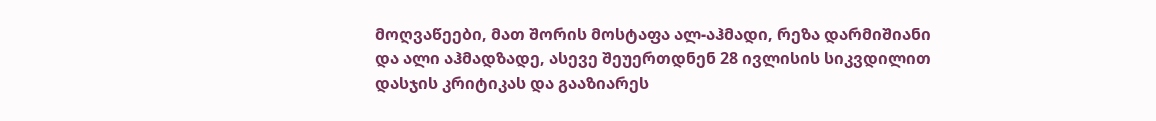მოღვაწეები, მათ შორის მოსტაფა ალ-აჰმადი, რეზა დარმიშიანი და ალი აჰმადზადე, ასევე შეუერთდნენ 28 ივლისის სიკვდილით დასჯის კრიტიკას და გააზიარეს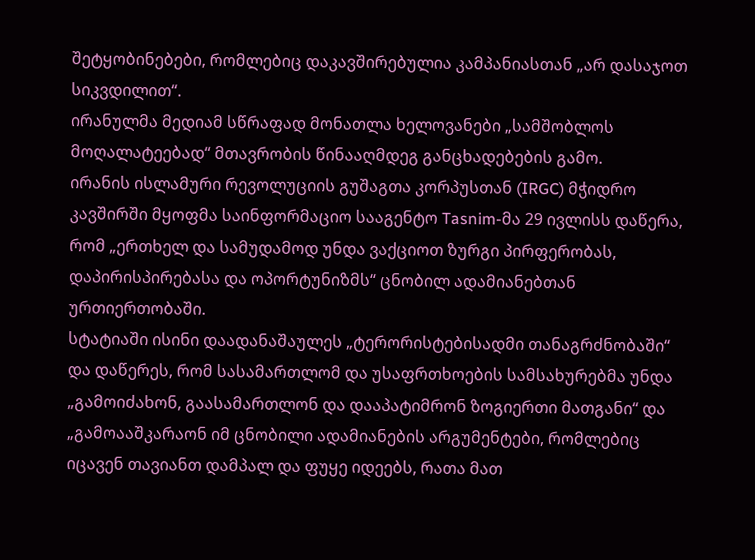შეტყობინებები, რომლებიც დაკავშირებულია კამპანიასთან „არ დასაჯოთ სიკვდილით“.
ირანულმა მედიამ სწრაფად მონათლა ხელოვანები „სამშობლოს მოღალატეებად“ მთავრობის წინააღმდეგ განცხადებების გამო.
ირანის ისლამური რევოლუციის გუშაგთა კორპუსთან (IRGC) მჭიდრო კავშირში მყოფმა საინფორმაციო სააგენტო Tasnim-მა 29 ივლისს დაწერა, რომ „ერთხელ და სამუდამოდ უნდა ვაქციოთ ზურგი პირფერობას, დაპირისპირებასა და ოპორტუნიზმს“ ცნობილ ადამიანებთან ურთიერთობაში.
სტატიაში ისინი დაადანაშაულეს „ტერორისტებისადმი თანაგრძნობაში“ და დაწერეს, რომ სასამართლომ და უსაფრთხოების სამსახურებმა უნდა „გამოიძახონ, გაასამართლონ და დააპატიმრონ ზოგიერთი მათგანი“ და „გამოააშკარაონ იმ ცნობილი ადამიანების არგუმენტები, რომლებიც იცავენ თავიანთ დამპალ და ფუყე იდეებს, რათა მათ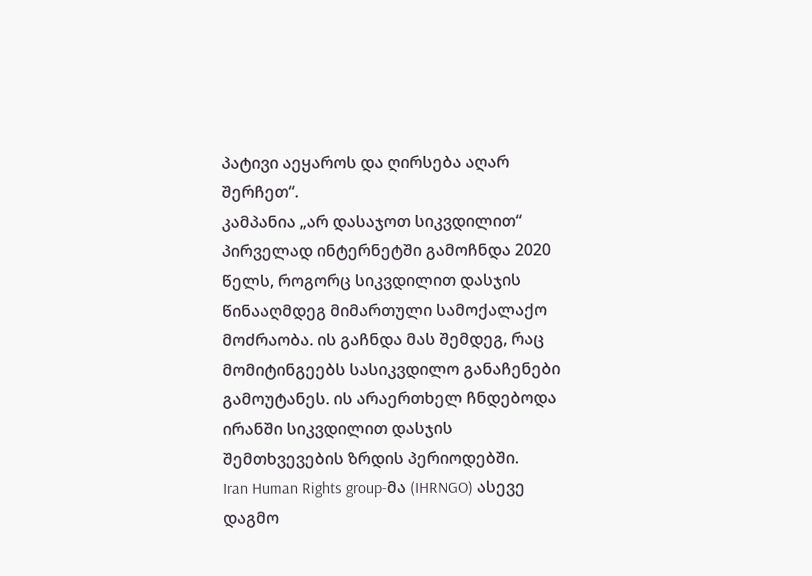პატივი აეყაროს და ღირსება აღარ შერჩეთ“.
კამპანია „არ დასაჯოთ სიკვდილით“ პირველად ინტერნეტში გამოჩნდა 2020 წელს, როგორც სიკვდილით დასჯის წინააღმდეგ მიმართული სამოქალაქო მოძრაობა. ის გაჩნდა მას შემდეგ, რაც მომიტინგეებს სასიკვდილო განაჩენები გამოუტანეს. ის არაერთხელ ჩნდებოდა ირანში სიკვდილით დასჯის შემთხვევების ზრდის პერიოდებში.
Iran Human Rights group-მა (IHRNGO) ასევე დაგმო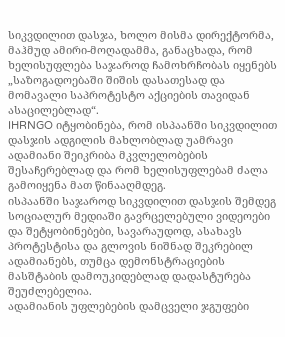სიკვდილით დასჯა, ხოლო მისმა დირექტორმა, მაჰმუდ ამირი-მოღადამმა, განაცხადა, რომ ხელისუფლება საჯაროდ ჩამოხრჩობას იყენებს „საზოგადოებაში შიშის დასათესად და მომავალი საპროტესტო აქციების თავიდან ასაცილებლად“.
IHRNGO იტყობინება, რომ ისპაანში სიკვდილით დასჯის ადგილის მახლობლად უამრავი ადამიანი შეიკრიბა მკვლელობების შესაჩერებლად და რომ ხელისუფლებამ ძალა გამოიყენა მათ წინააღმდეგ.
ისპაანში საჯაროდ სიკვდილით დასჯის შემდეგ სოციალურ მედიაში გავრცელებული ვიდეოები და შეტყობინებები, სავარაუდოდ, ასახავს პროტესტისა და გლოვის ნიშნად შეკრებილ ადამიანებს, თუმცა დემონსტრაციების მასშტაბის დამოუკიდებლად დადასტურება შეუძლებელია.
ადამიანის უფლებების დამცველი ჯგუფები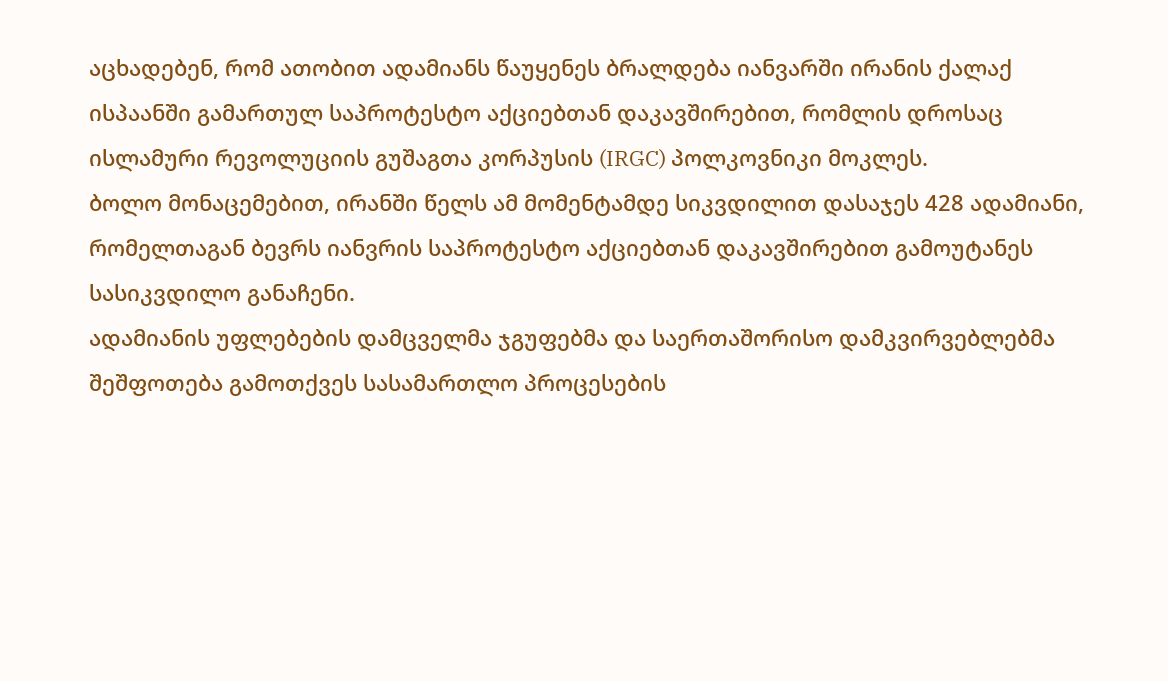აცხადებენ, რომ ათობით ადამიანს წაუყენეს ბრალდება იანვარში ირანის ქალაქ ისპაანში გამართულ საპროტესტო აქციებთან დაკავშირებით, რომლის დროსაც ისლამური რევოლუციის გუშაგთა კორპუსის (IRGC) პოლკოვნიკი მოკლეს.
ბოლო მონაცემებით, ირანში წელს ამ მომენტამდე სიკვდილით დასაჯეს 428 ადამიანი, რომელთაგან ბევრს იანვრის საპროტესტო აქციებთან დაკავშირებით გამოუტანეს სასიკვდილო განაჩენი.
ადამიანის უფლებების დამცველმა ჯგუფებმა და საერთაშორისო დამკვირვებლებმა შეშფოთება გამოთქვეს სასამართლო პროცესების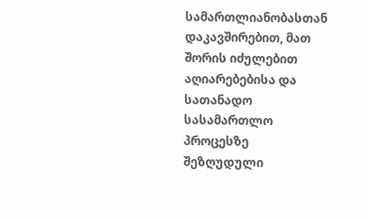სამართლიანობასთან დაკავშირებით, მათ შორის იძულებით აღიარებებისა და სათანადო სასამართლო პროცესზე შეზღუდული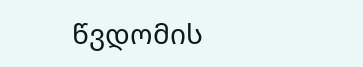წვდომის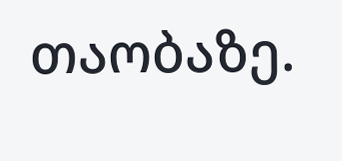თაობაზე.